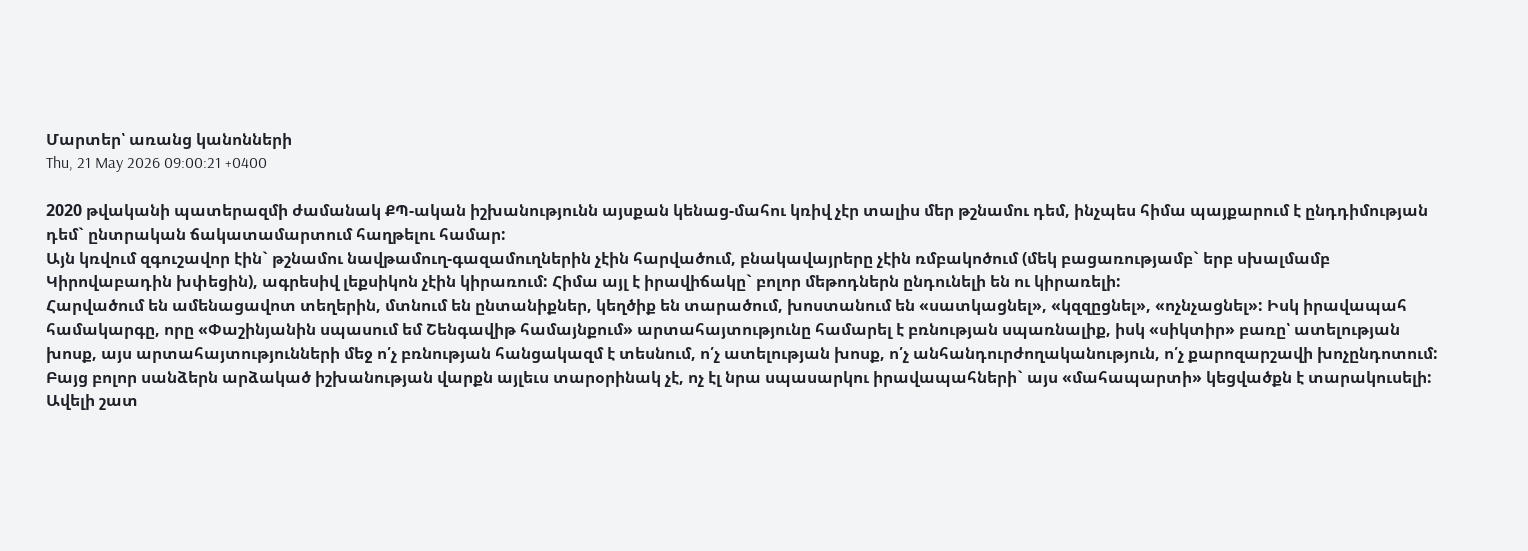Մարտեր՝ առանց կանոնների
Thu, 21 May 2026 09:00:21 +0400

2020 թվականի պատերազմի ժամանակ ՔՊ-ական իշխանությունն այսքան կենաց-մահու կռիվ չէր տալիս մեր թշնամու դեմ, ինչպես հիմա պայքարում է ընդդիմության դեմ` ընտրական ճակատամարտում հաղթելու համար:
Այն կռվում զգուշավոր էին` թշնամու նավթամուղ-գազամուղներին չէին հարվածում, բնակավայրերը չէին ռմբակոծում (մեկ բացառությամբ` երբ սխալմամբ Կիրովաբադին խփեցին), ագրեսիվ լեքսիկոն չէին կիրառում: Հիմա այլ է իրավիճակը` բոլոր մեթոդներն ընդունելի են ու կիրառելի:
Հարվածում են ամենացավոտ տեղերին, մտնում են ընտանիքներ, կեղծիք են տարածում, խոստանում են «սատկացնել», «կզզըցնել», «ոչնչացնել»: Իսկ իրավապահ համակարգը, որը «Փաշինյանին սպասում եմ Շենգավիթ համայնքում» արտահայտությունը համարել է բռնության սպառնալիք, իսկ «սիկտիր» բառը՝ ատելության խոսք, այս արտահայտությունների մեջ ո՛չ բռնության հանցակազմ է տեսնում, ո՛չ ատելության խոսք, ո՛չ անհանդուրժողականություն, ո՛չ քարոզարշավի խոչընդոտում:
Բայց բոլոր սանձերն արձակած իշխանության վարքն այլեւս տարօրինակ չէ, ոչ էլ նրա սպասարկու իրավապահների` այս «մահապարտի» կեցվածքն է տարակուսելի:
Ավելի շատ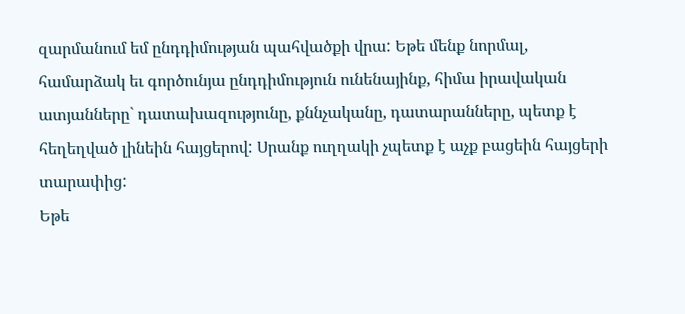զարմանում եմ ընդդիմության պահվածքի վրա: Եթե մենք նորմալ, համարձակ եւ գործունյա ընդդիմություն ունենայինք, հիմա իրավական ատյանները` դատախազությունը, քննչականը, դատարանները, պետք է հեղեղված լինեին հայցերով: Սրանք ուղղակի չպետք է աչք բացեին հայցերի տարափից:
Եթե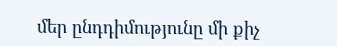մեր ընդդիմությունը մի քիչ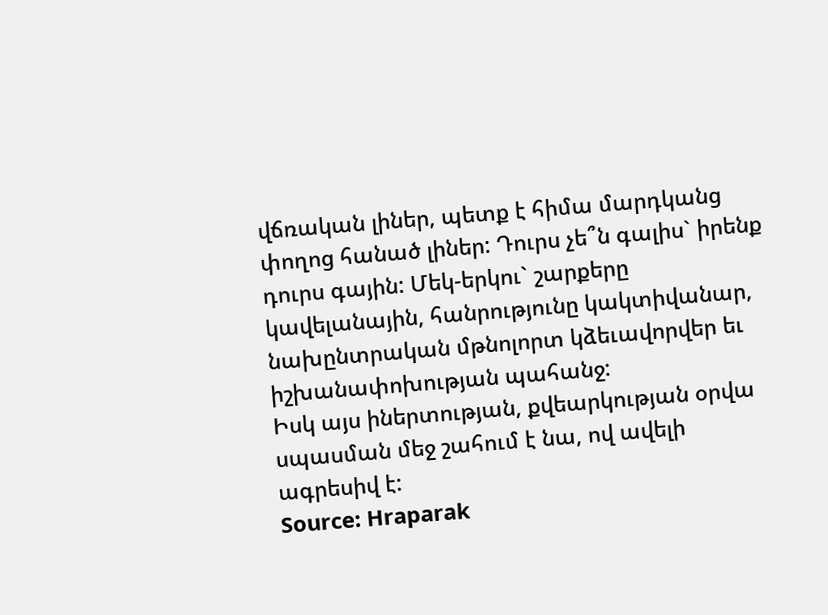վճռական լիներ, պետք է հիմա մարդկանց փողոց հանած լիներ: Դուրս չե՞ն գալիս` իրենք դուրս գային: Մեկ-երկու` շարքերը կավելանային, հանրությունը կակտիվանար, նախընտրական մթնոլորտ կձեւավորվեր եւ իշխանափոխության պահանջ:
Իսկ այս իներտության, քվեարկության օրվա սպասման մեջ շահում է նա, ով ավելի ագրեսիվ է:
Source: Hraparak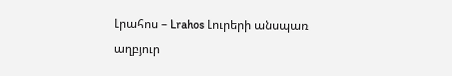Լրահոս – Lrahos Լուրերի անսպառ աղբյուր